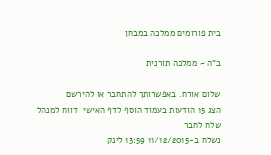בית פורומים ממלכה במבחן

ב"ה ~ ממלכה תורנית

שלום אורח. באפשרותך להתחבר או להירשם
הצג 15 הודעות בעמוד הוסף לדף האישי  דווח למנהל שלח לחבר
נשלח ב-11/12/2015 13:59 לינק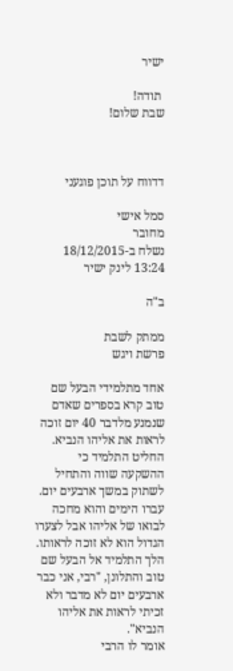ישיר

 תודה!
שבת שלום!



דדווח על תוכן פוגעני

סמל אישי
מחובר
נשלח ב-18/12/2015 13:24 לינק ישיר

ב"ה

ממתק לשבת
פרשת ויגש

אחד מתלמידי הבעל שם טוב קרא בספרים שאדם שנמנע מלדבר 40 יום זוכה לראות את אליהו הנביא. החליט התלמיד כי ההשקעה שווה והתחיל לשתוק במשך ארבעים יום. עברו הימים והוא מחכה לבואו של אליהו אבל לצערו הגדול הוא לא זוכה לראותו. הלך התלמיד אל הבעל שם טוב והתלונן, "רבי, אני כבר ארבעים יום לא מדבר ולא זכיתי לראות את אליהו הנביא".
אומר לו הרבי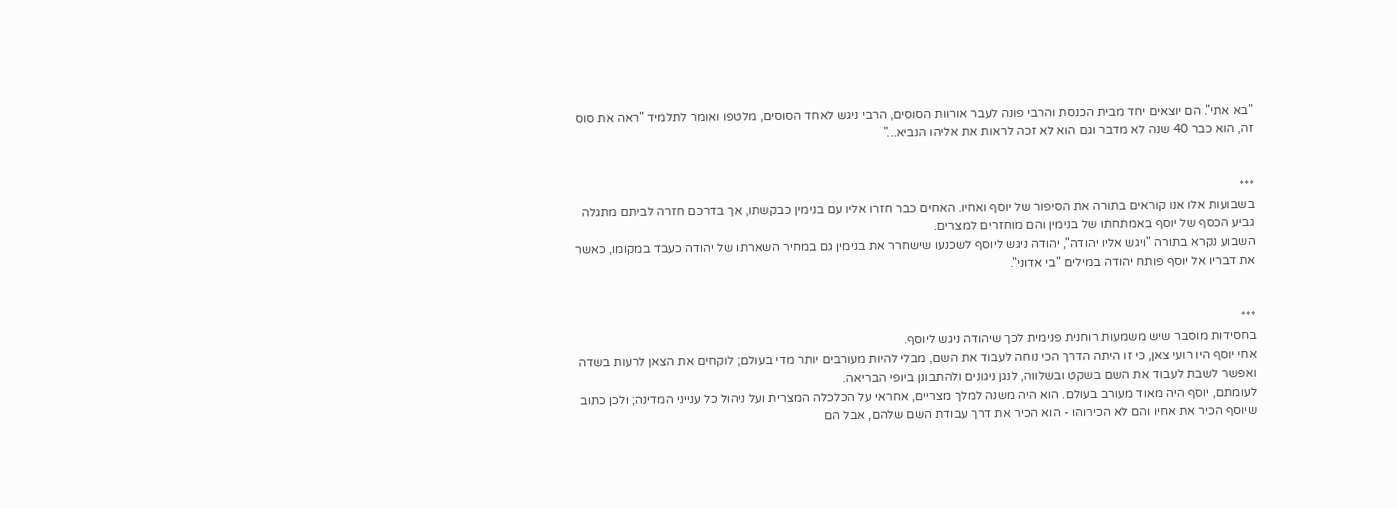"בא אתי". הם יוצאים יחד מבית הכנסת והרבי פונה לעבר אורוות הסוסים, הרבי ניגש לאחד הסוסים, מלטפו ואומר לתלמיד "ראה את סוס זה, הוא כבר 40 שנה לא מדבר וגם הוא לא זכה לראות את אליהו הנביא..."


***
בשבועות אלו אנו קוראים בתורה את הסיפור של יוסף ואחיו. האחים כבר חזרו אליו עם בנימין כבקשתו, אך בדרכם חזרה לביתם מתגלה גביע הכסף של יוסף באמתחתו של בנימין והם מוחזרים למצרים.
השבוע נקרא בתורה "ויגש אליו יהודה", יהודה ניגש ליוסף לשכנעו שישחרר את בנימין גם במחיר השארתו של יהודה כעבד במקומו, כאשר את דבריו אל יוסף פותח יהודה במילים "בי אדוני".


***
בחסידות מוסבר שיש משמעות רוחנית פנימית לכך שיהודה ניגש ליוסף.
אחי יוסף היו רועי צאן, כי זו היתה הדרך הכי נוחה לעבוד את השם, מבלי להיות מעורבים יותר מדי בעולם; לוקחים את הצאן לרעות בשדה ואפשר לשבת לעבוד את השם בשקט ובשלווה, לנגן ניגונים ולהתבונן ביופי הבריאה.
לעומתם, יוסף היה מאוד מעורב בעולם. הוא היה משנה למלך מצריים, אחראי על הכלכלה המצרית ועל ניהול כל ענייני המדינה; ולכן כתוב שיוסף הכיר את אחיו והם לא הכירוהו - הוא הכיר את דרך עבודת השם שלהם, אבל הם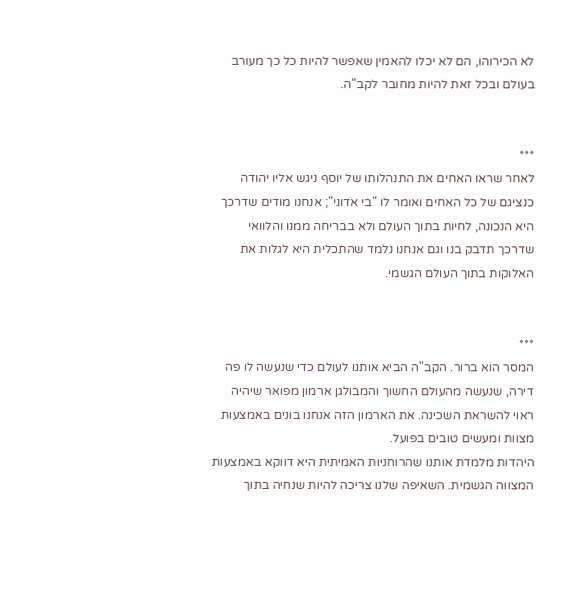לא הכירוהו, הם לא יכלו להאמין שאפשר להיות כל כך מעורב בעולם ובכל זאת להיות מחובר לקב"ה.


***
לאחר שראו האחים את התנהלותו של יוסף ניגש אליו יהודה כנציגם של כל האחים ואומר לו "בי אדוני"; אנחנו מודים שדרכך היא הנכונה, לחיות בתוך העולם ולא בבריחה ממנו והלוואי שדרכך תדבק בנו וגם אנחנו נלמד שהתכלית היא לגלות את האלוקות בתוך העולם הגשמי.


***
המסר הוא ברור. הקב"ה הביא אותנו לעולם כדי שנעשה לו פה דירה, שנעשה מהעולם החשוך והמבולגן ארמון מפואר שיהיה ראוי להשראת השכינה. את הארמון הזה אנחנו בונים באמצעות מצוות ומעשים טובים בפועל.
היהדות מלמדת אותנו שהרוחניות האמיתית היא דווקא באמצעות המצווה הגשמית. השאיפה שלנו צריכה להיות שנחיה בתוך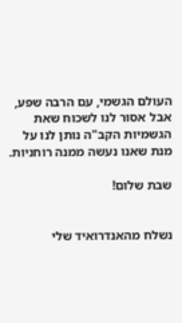העולם הגשמי, עם הרבה שפע, אבל אסור לנו לשכוח שאת הגשמיות הקב"ה נותן לנו על מנת שאנו נעשה ממנה רוחניות.

שבת שלום!


נשלח מהאנדרואיד שלי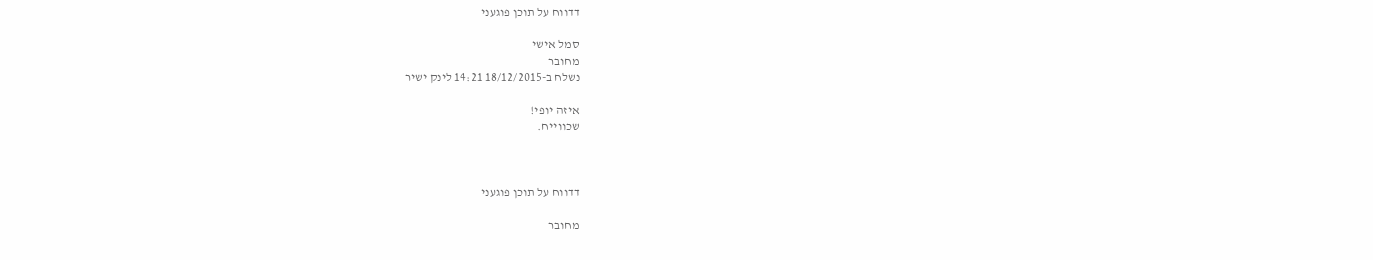דדווח על תוכן פוגעני

סמל אישי
מחובר
נשלח ב-18/12/2015 14:21 לינק ישיר

איזה יופי!
שכווייח.



דדווח על תוכן פוגעני

מחובר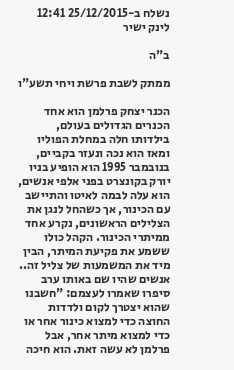נשלח ב-25/12/2015 12:41 לינק ישיר

ב"ה

ממתק לשבת פרשת ויחי תשע"ו

הכנר יצחק פרלמן הוא אחד הכנרים הגדולים בעולם, בילדותו חלה במחלת הפוליו ומאז הוא נכה ונעזר בקביים,
בנובמבר 1995 הוא הופיע בניו יורק בקונצרט בפני אלפי אנשים, הוא עלה לבמה לאיטו והתיישב עם הכינור, אך כשהחל לנגן את הצלילים הראשונים, נקרע אחד ממיתרי הכינור. הקהל כולו ששמע את פקיעת המיתר, הבין מיד את המשמעות של צליל זה.. אנשים שהיו שם באותו ערב סיפרו שאמרו לעצמם: "חשבנו שהוא יצטרך לקום ולדדות החוצה כדי למצוא כינור אחר או כדי למצוא מיתר אחר, אבל פרלמן לא עשה זאת. הוא חיכה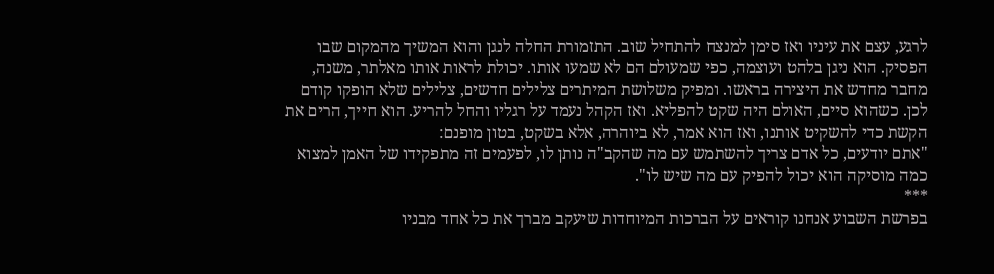לרגע, עצם את עיניו ואז סימן למנצח להתחיל שוב. התזמורת החלה לנגן והוא המשיך מהמקום שבו הפסיק. הוא ניגן בלהט ועוצמה, כפי שמעולם הם לא שמעו אותו. יכולת לראות אותו מאלתר, משנה, מחבר מחדש את היצירה בראשו. ומפיק משלושת המיתרים צלילים חדשים, צלילים שלא הופקו קודם לכן. כשהוא סיים, האולם היה שקט להפליא. ואז הקהל נעמד על רגליו והחל להריע. הוא חייך, הרים את הקשת כדי להשקיט אותנו, ואז הוא אמר, לא ביוהרה, אלא בשקט, בטון מופנם:
"אתם יודעים, כל אדם צריך להשתמש עם מה שהקב"ה נותן לו, לפעמים זה מתפקידו של האמן למצוא כמה מוסיקה הוא יכול להפיק עם מה שיש לו".
***
בפרשת השבוע אנחנו קוראים על הברכות המיוחדות שיעקב מברך את כל אחד מבניו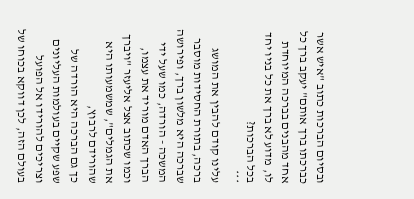ובסיום הברכות כתוב "איש אשר כברכתו ברך אותם" יעקב ברך כל אחד מהבנים בברכה המיוחדת לו, מדוע לא ברך את כל בניו יחד בכל הברכות?
***
עלינו קודם להבין את המושג ברכה, בתורת החסידות מוסבר שברכה היא מלשון ברך, ופירושה המשכה - הורדה, כמו שעל ידי הברך האדם מוריד את עצמו, וכמו שכתוב אצל אליעזר "ויברך את הגמלים", שמשמעותו היא שהורידם לרבוץ,
כך גם הברכה היא הורדה של שפע שקיים בעולמות העליונים וצריכים להורידו אל הפועל בעולם הזה, לכן דווקא בכוחו של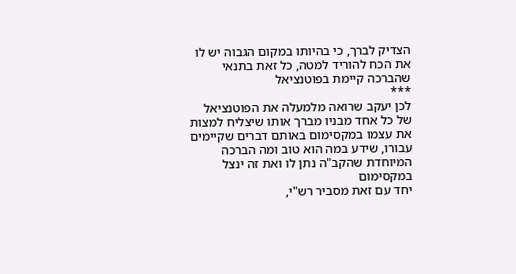הצדיק לברך, כי בהיותו במקום הגבוה יש לו את הכח להוריד למטה, כל זאת בתנאי שהברכה קיימת בפוטנציאל
***
לכן יעקב שרואה מלמעלה את הפוטנציאל של כל אחד מבניו מברך אותו שיצליח למצות את עצמו במקסימום באותם דברים שקיימים עבורו, שידע במה הוא טוב ומה הברכה המיוחדת שהקב"ה נתן לו ואת זה ינצל במקסימום
יחד עם זאת מסביר רש"י,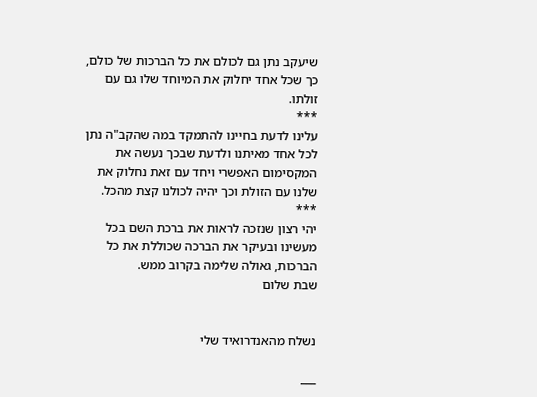שיעקב נתן גם לכולם את כל הברכות של כולם, כך שכל אחד יחלוק את המיוחד שלו גם עם זולתו.
***
עלינו לדעת בחיינו להתמקד במה שהקב"ה נתן לכל אחד מאיתנו ולדעת שבכך נעשה את המקסימום האפשרי ויחד עם זאת נחלוק את שלנו עם הזולת וכך יהיה לכולנו קצת מהכל.
***
יהי רצון שנזכה לראות את ברכת השם בכל מעשינו ובעיקר את הברכה שכוללת את כל הברכות, גאולה שלימה בקרוב ממש.
שבת שלום


נשלח מהאנדרואיד שלי

___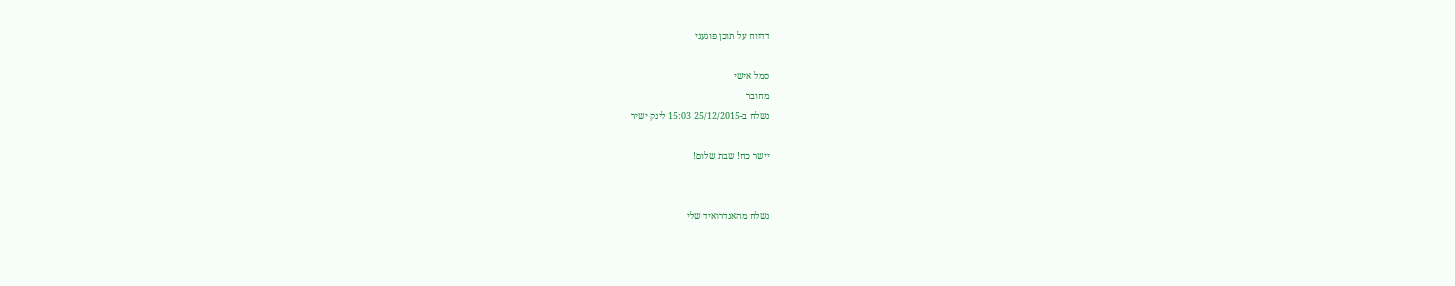דדווח על תוכן פוגעני

סמל אישי
מחובר
נשלח ב-25/12/2015 15:03 לינק ישיר

יישר כח! שבת שלום!


נשלח מהאנדרואיד שלי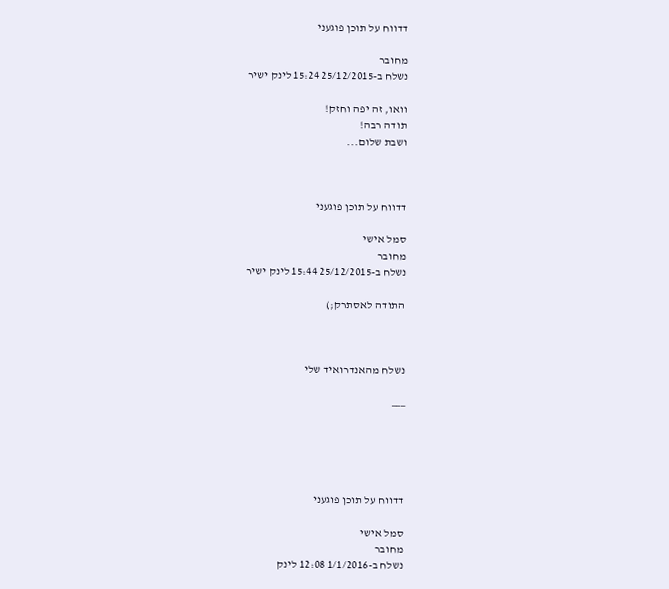דדווח על תוכן פוגעני

מחובר
נשלח ב-25/12/2015 15:24 לינק ישיר

וואו, זה יפה וחזק!
תודה רבה!
ושבת שלום...



דדווח על תוכן פוגעני

סמל אישי
מחובר
נשלח ב-25/12/2015 15:44 לינק ישיר

התודה לאסתרק;)



נשלח מהאנדרואיד שלי

___





דדווח על תוכן פוגעני

סמל אישי
מחובר
נשלח ב-1/1/2016 12:08 לינק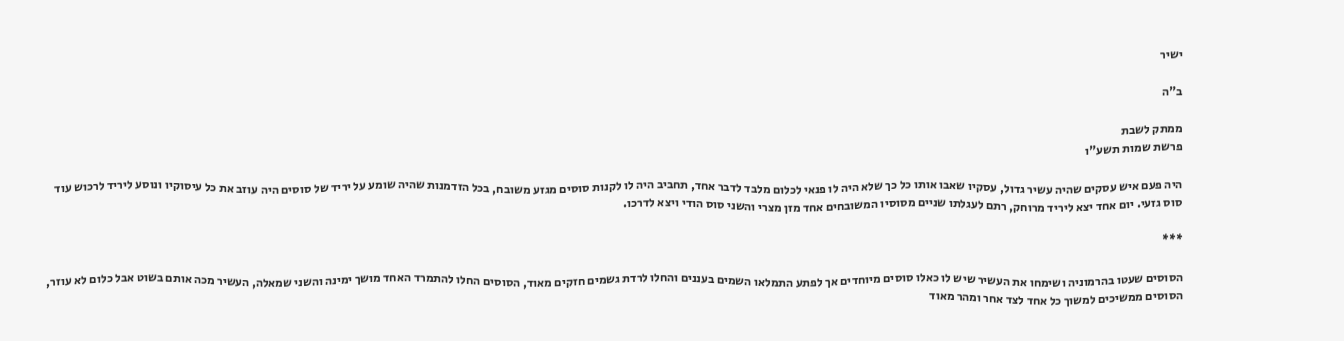ישיר

ב"ה

ממתק לשבת
פרשת שמות תשע"ו

היה פעם איש עסקים שהיה עשיר גדול, עסקיו שאבו אותו כל כך שלא היה לו פנאי לכלום מלבד לדבר אחד, תחביב היה לו לקנות סוסים מגזע משובח, בכל הזדמנות שהיה שומע על יריד של סוסים היה עוזב את כל עיסוקיו ונוסע ליריד לרכוש עוד סוס גזעי. יום אחד יצא ליריד מרוחק, רתם לעגלתו שניים מסוסיו המשובחים אחד מזן מצרי והשני סוס הודי ויצא לדרכו.

***

הסוסים שעטו בהרמוניה ושימחו את העשיר שיש לו כאלו סוסים מיוחדים אך לפתע התמלאו השמים בעננים והחלו לרדת גשמים חזקים מאוד, הסוסים החלו להתמרד האחד מושך ימינה והשני שמאלה, העשיר מכה אותם בשוט אבל כלום לא עוזר, הסוסים ממשיכים למשוך כל אחד לצד אחר ומהר מאוד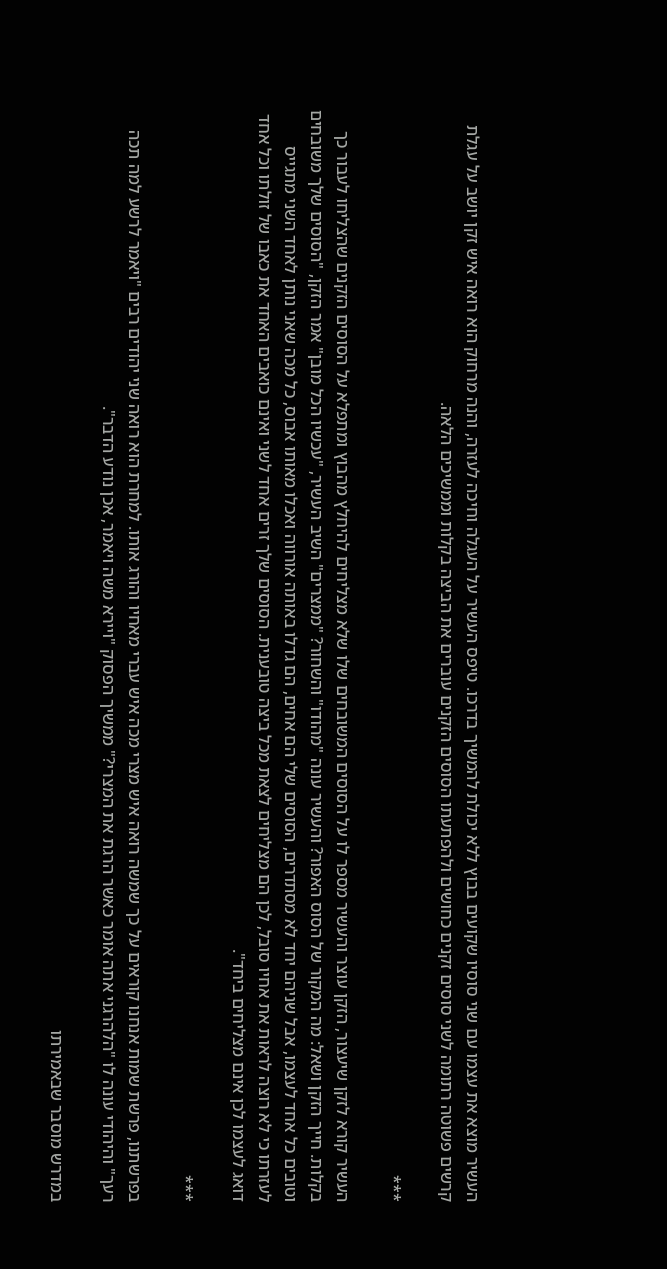העשיר מוצא את עצמו עם שני סוסיו שקועים בבוץ ללא יכולת להמשיך בדרכו. טיפס העשיר על העגלה וחיכה לעזרה, והנה מרחוק הוא רואה איש זקן יושב על עגלת קרשים פשוטה רתומה לשני סוסים זקנים כחושים ולהפתעתו הסוסים הזקנים עוברים את הביצה בקלות וממשיכים הלאה.

***

העשיר קורא לזקן שיעצור, הזקן עוצר והעשיר מספר לו על הסוסים המשובחים שלו שלא מצליחים להיחלץ מהבוץ ומתפלא על הסוסים הזקנים שהצליחו לעבור כך בקלות. חייך הזקן ושאל: מה המקור של הסוס האפור? והעשיר עונה "מהודו" והשחור? "ממצרים" השיב העשיר, "עכשיו הכל מובן" אמר הזקן, "הסוסים שלך משובחים וטובים כל אחד לעצמו, אבל שניהם יחד לא מסתדרים, הסוסים שלי הם אחים, הם גדלו באותה אורווה ואכלו מאותו אבוס, כל מכה שאני נותן לאחד השני מתגייס לעזרתו כי לא רוצה לראות את אחיו סובל, לכן הם מצליחים לצאת מכל ביצה טובענית. הסוסים שלך זרים אחד לשני ואינם כואבים האחד את כאבו של זולתו וכל אחד דואג לעצמו לכן אינם מצליחים ביחד".

***

בפרשתנו, פרשת שמות אנחנו קוראים על כך שמשה רואה איש מצרי מכה איש עברי מאחיו והורג אותו. למחרת הוא רואה שני יהודים רבים "ויאמר לרשע למה תכה רעך" והיהודי עונה לו "הלהרגני אתה אומר כאשר הרגת את המצרי?" ממשיך הפסוק "ויירא משה ויאמר, אכן נודע הדבר".

במדרש מוסבר שבאמירתו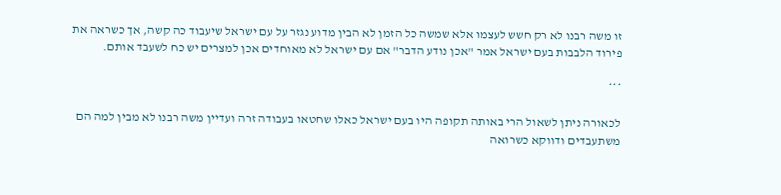זו משה רבנו לא רק חשש לעצמו אלא שמשה כל הזמן לא הבין מדוע נגזר על עם ישראל שיעבוד כה קשה, אך כשראה את פירוד הלבבות בעם ישראל אמר "אכן נודע הדבר" אם עם ישראל לא מאוחדים אכן למצרים יש כח לשעבד אותם.

***

לכאורה ניתן לשאול הרי באותה תקופה היו בעם ישראל כאלו שחטאו בעבודה זרה ועדיין משה רבנו לא מבין למה הם משתעבדים ודווקא כשרואה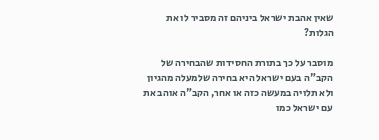שאין אהבת ישראל ביניהם זה מסביר לו את הגלות?

מוסבר על כך בתורת החסידות שהבחירה של הקב"ה בעם ישראל היא בחירה שלמעלה מהגיון ולא תלויה במעשה כזה או אחר, הקב"ה אוהב את עם ישראל כמו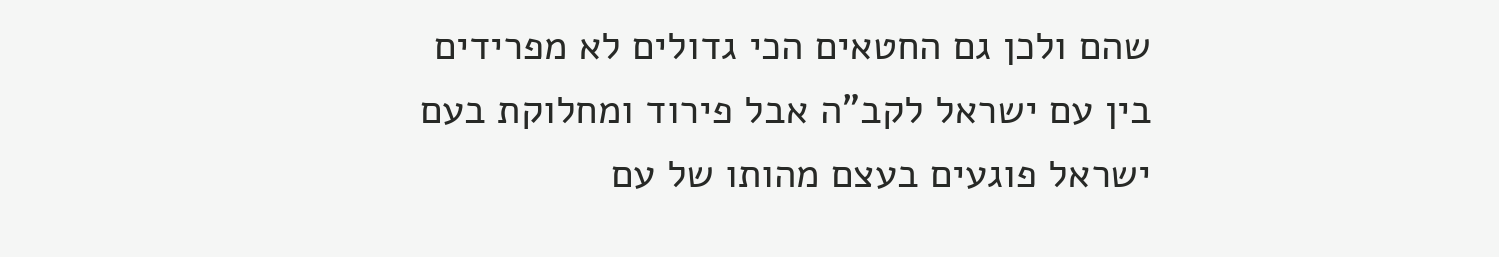שהם ולכן גם החטאים הכי גדולים לא מפרידים בין עם ישראל לקב"ה אבל פירוד ומחלוקת בעם ישראל פוגעים בעצם מהותו של עם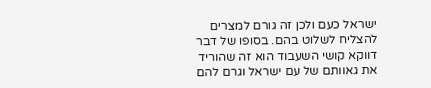ישראל כעם ולכן זה גורם למצרים להצליח לשלוט בהם. בסופו של דבר דווקא קושי השעבוד הוא זה שהוריד את גאוותם של עם ישראל וגרם להם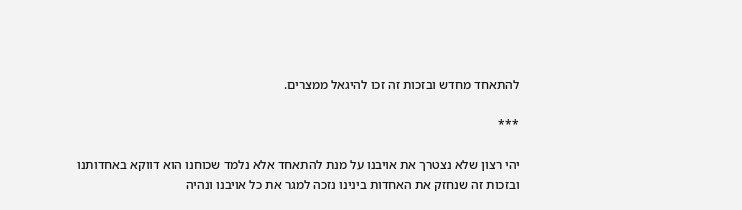להתאחד מחדש ובזכות זה זכו להיגאל ממצרים.

***

יהי רצון שלא נצטרך את אויבנו על מנת להתאחד אלא נלמד שכוחנו הוא דווקא באחדותנו ובזכות זה שנחזק את האחדות בינינו נזכה למגר את כל אויבנו ונהיה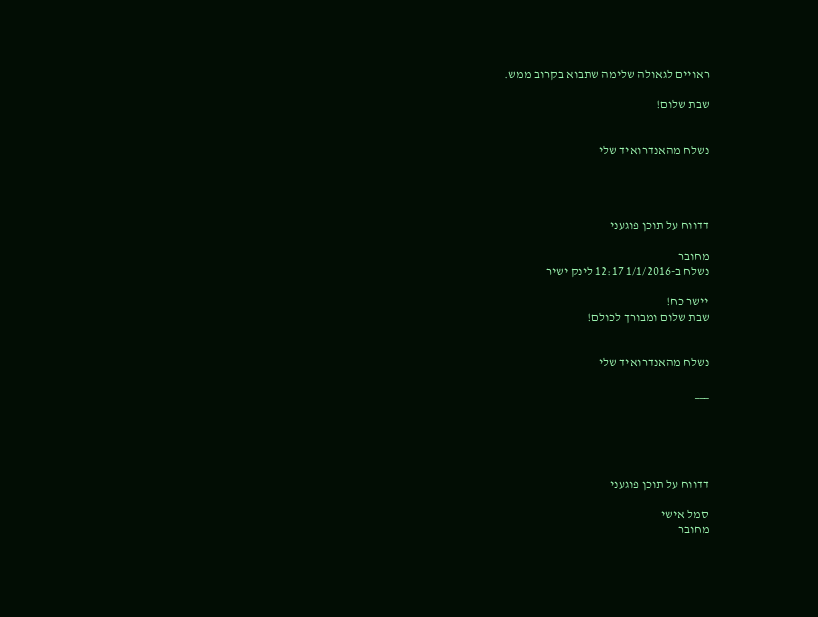ראויים לגאולה שלימה שתבוא בקרוב ממש.

שבת שלום!


נשלח מהאנדרואיד שלי




דדווח על תוכן פוגעני

מחובר
נשלח ב-1/1/2016 12:17 לינק ישיר

יישר כח!
שבת שלום ומבורך לכולם!


נשלח מהאנדרואיד שלי

___





דדווח על תוכן פוגעני

סמל אישי
מחובר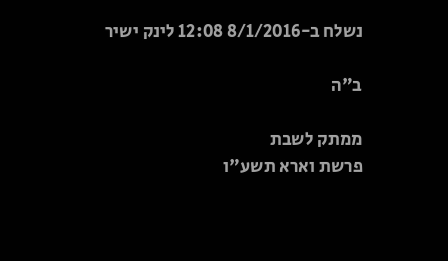נשלח ב-8/1/2016 12:08 לינק ישיר

ב"ה

ממתק לשבת
פרשת וארא תשע"ו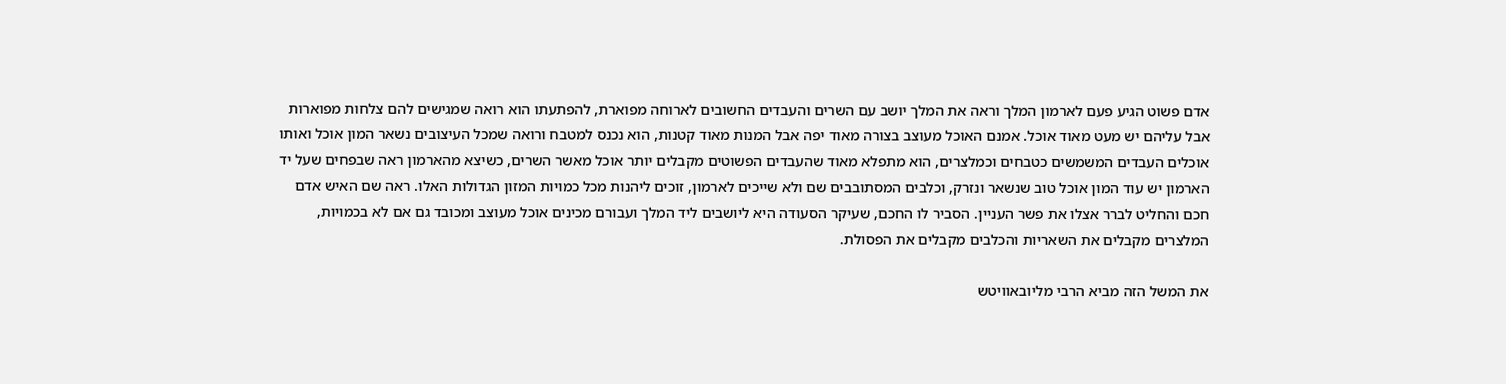אדם פשוט הגיע פעם לארמון המלך וראה את המלך יושב עם השרים והעבדים החשובים לארוחה מפוארת, להפתעתו הוא רואה שמגישים להם צלחות מפוארות אבל עליהם יש מעט מאוד אוכל. אמנם האוכל מעוצב בצורה מאוד יפה אבל המנות מאוד קטנות, הוא נכנס למטבח ורואה שמכל העיצובים נשאר המון אוכל ואותו אוכלים העבדים המשמשים כטבחים וכמלצרים, הוא מתפלא מאוד שהעבדים הפשוטים מקבלים יותר אוכל מאשר השרים, כשיצא מהארמון ראה שבפחים שעל יד הארמון יש עוד המון אוכל טוב שנשאר ונזרק, וכלבים המסתובבים שם ולא שייכים לארמון, זוכים ליהנות מכל כמויות המזון הגדולות האלו. ראה שם האיש אדם חכם והחליט לברר אצלו את פשר העניין. הסביר לו החכם, שעיקר הסעודה היא ליושבים ליד המלך ועבורם מכינים אוכל מעוצב ומכובד גם אם לא בכמויות, המלצרים מקבלים את השאריות והכלבים מקבלים את הפסולת.

את המשל הזה מביא הרבי מליובאוויטש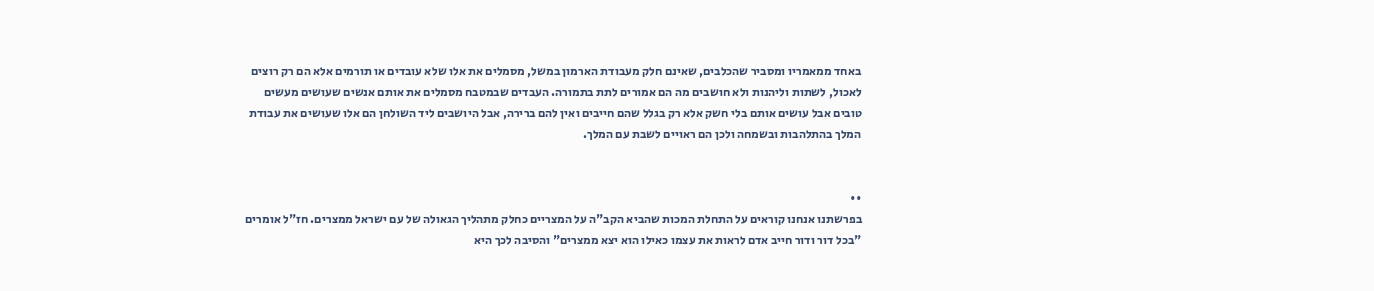באחד ממאמריו ומסביר שהכלבים, שאינם חלק מעבודת הארמון במשל, מסמלים את אלו שלא עובדים או תורמים אלא הם רק רוצים לאכול, לשתות וליהנות ולא חושבים מה הם אמורים לתת בתמורה. העבדים שבמטבח מסמלים את אותם אנשים שעושים מעשים טובים אבל עושים אותם בלי חשק אלא רק בגלל שהם חייבים ואין להם ברירה, אבל היושבים ליד השולחן הם אלו שעושים את עבודת המלך בהתלהבות ובשמחה ולכן הם ראויים לשבת עם המלך.


••
בפרשתנו אנחנו קוראים על התחלת המכות שהביא הקב"ה על המצריים כחלק מתהליך הגאולה של עם ישראל ממצרים. חז"ל אומרים "בכל דור ודור חייב אדם לראות את עצמו כאילו הוא יצא ממצרים" והסיבה לכך היא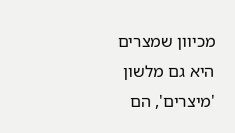מכיוון שמצרים היא גם מלשון 'מיצרים', הם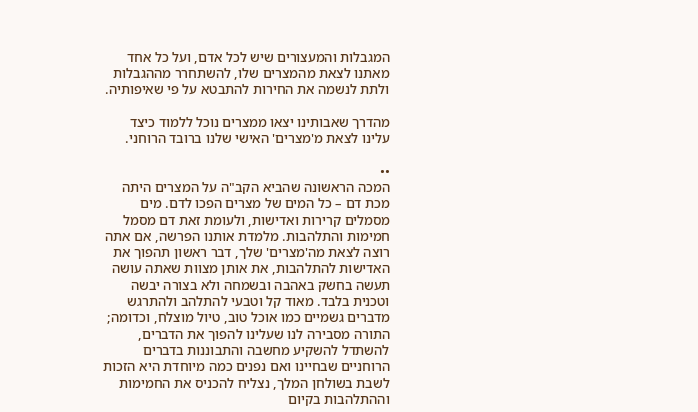המגבלות והמעצורים שיש לכל אדם, ועל כל אחד מאתנו לצאת מהמצרים שלו, להשתחרר מההגבלות ולתת לנשמה את החירות להתבטא על פי שאיפותיה.

מהדרך שאבותינו יצאו ממצרים נוכל ללמוד כיצד עלינו לצאת מ'מצרים' האישי שלנו ברובד הרוחני.

••
המכה הראשונה שהביא הקב"ה על המצרים היתה מכת דם – כל המים של מצרים הפכו לדם. מים מסמלים קרירות ואדישות, ולעומת זאת דם מסמל חמימות והתלהבות. מלמדת אותנו הפרשה, אם אתה רוצה לצאת מה'מצרים' שלך, דבר ראשון תהפוך את האדישות להתלהבות, את אותן מצוות שאתה עושה תעשה בחשק באהבה ובשמחה ולא בצורה יבשה וטכנית בלבד. מאוד קל וטבעי להתלהב ולהתרגש מדברים גשמיים כמו אוכל טוב, טיול מוצלח, וכדומה; התורה מסבירה לנו שעלינו להפוך את הדברים, להשתדל להשקיע מחשבה והתבוננות בדברים הרוחניים שבחיינו ואם נפנים כמה מיוחדת היא הזכות לשבת בשולחן המלך, נצליח להכניס את החמימות וההתלהבות בקיום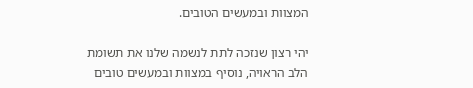המצוות ובמעשים הטובים.

יהי רצון שנזכה לתת לנשמה שלנו את תשומת הלב הראויה, נוסיף במצוות ובמעשים טובים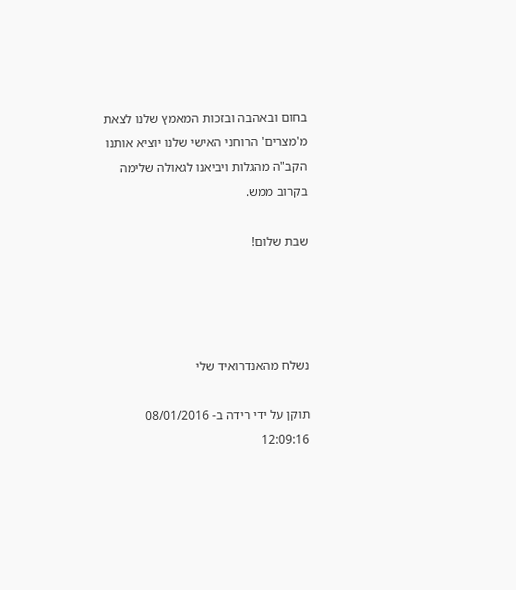בחום ובאהבה ובזכות המאמץ שלנו לצאת מ'מצרים' הרוחני האישי שלנו יוציא אותנו הקב"ה מהגלות ויביאנו לגאולה שלימה בקרוב ממש.

שבת שלום!




נשלח מהאנדרואיד שלי

תוקן על ידי רידה ב- 08/01/2016 12:09:16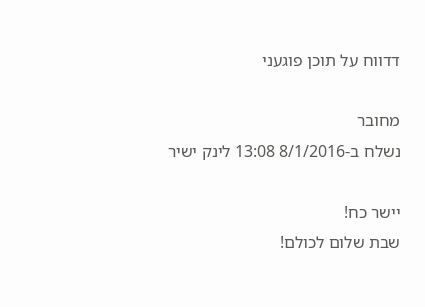דדווח על תוכן פוגעני

מחובר
נשלח ב-8/1/2016 13:08 לינק ישיר

יישר כח!
שבת שלום לכולם!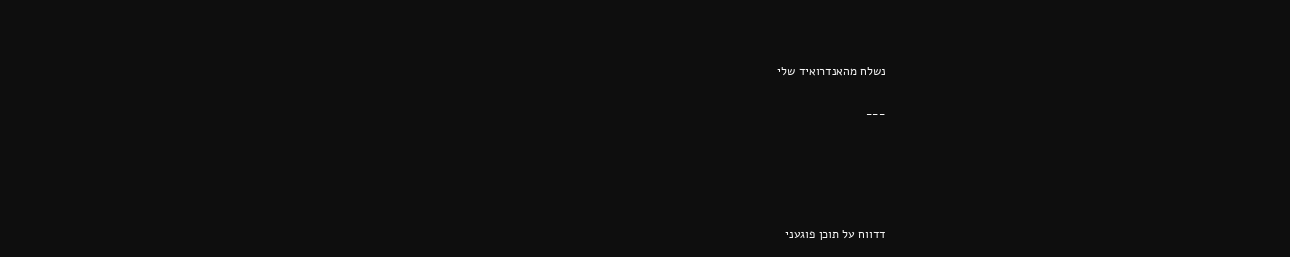נשלח מהאנדרואיד שלי

___





דדווח על תוכן פוגעני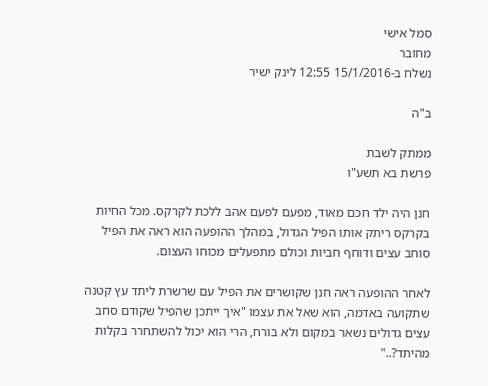סמל אישי
מחובר
נשלח ב-15/1/2016 12:55 לינק ישיר

ב"ה

ממתק לשבת
פרשת בא תשע"ו

חנן היה ילד חכם מאוד, מפעם לפעם אהב ללכת לקרקס. מכל החיות בקרקס ריתק אותו הפיל הגדול, במהלך ההופעה הוא ראה את הפיל סוחב עצים ודוחף חביות וכולם מתפעלים מכוחו העצום.

לאחר ההופעה ראה חנן שקושרים את הפיל עם שרשרת ליתד עץ קטנה שתקועה באדמה, הוא שאל את עצמו "איך ייתכן שהפיל שקודם סחב עצים גדולים נשאר במקום ולא בורח, הרי הוא יכול להשתחרר בקלות מהיתד?.."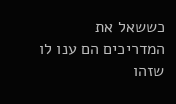כששאל את המדריכים הם ענו לו שזהו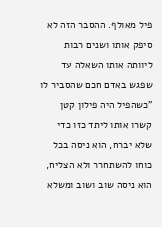פיל מאולף. ההסבר הזה לא סיפק אותו ושנים רבות ליוותה אותו השאלה עד שפגש באדם חכם שהסביר לו
"כשהפיל היה פילון קטן קשרו אותו ליתד כזו כדי שלא יברח, הוא ניסה בכל כוחו להשתחרר ולא הצליח, הוא ניסה שוב ושוב ומשלא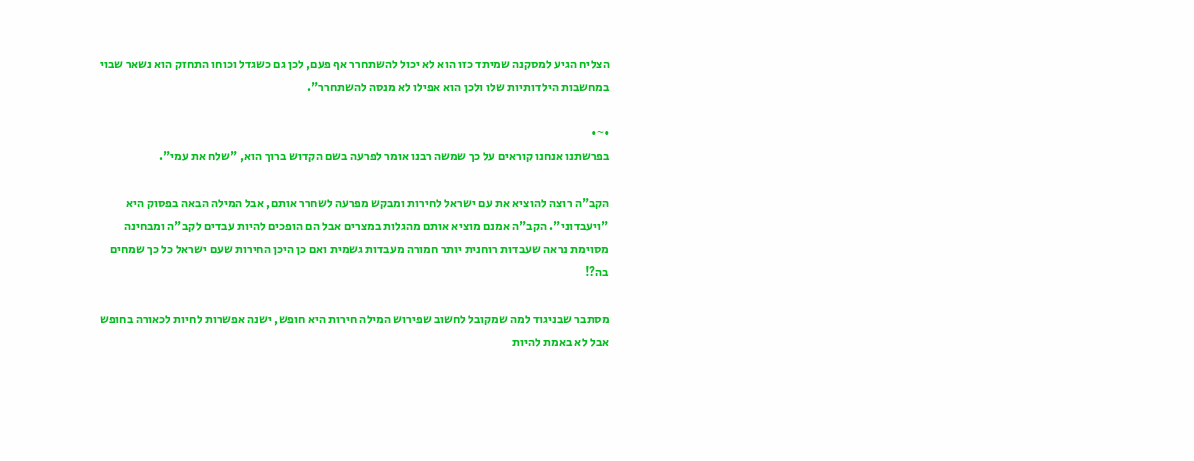הצליח הגיע למסקנה שמיתד כזו הוא לא יכול להשתחרר אף פעם, לכן גם כשגדל וכוחו התחזק הוא נשאר שבוי במחשבות הילדותיות שלו ולכן הוא אפילו לא מנסה להשתחרר".

•~•
בפרשתנו אנחנו קוראים על כך שמשה רבנו אומר לפרעה בשם הקדוש ברוך הוא, "שלח את עמי".

הקב"ה רוצה להוציא את עם ישראל לחירות ומבקש מפרעה לשחרר אותם, אבל המילה הבאה בפסוק היא "ויעבדוני". הקב"ה אמנם מוציא אותם מהגלות במצרים אבל הם הופכים להיות עבדים לקב"ה ומבחינה מסוימת נראה שעבדות רוחנית יותר חמורה מעבדות גשמית ואם כן היכן החירות שעם ישראל כל כך שמחים בה?!

מסתבר שבניגוד למה שמקובל לחשוב שפירוש המילה חירות היא חופש, ישנה אפשרות לחיות לכאורה בחופש אבל לא באמת להיות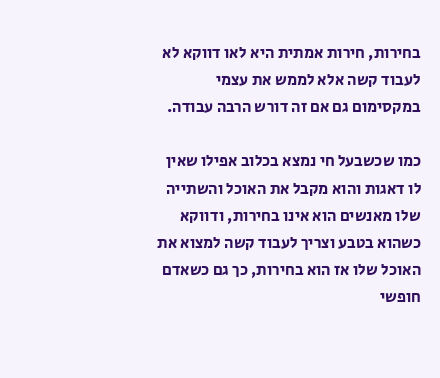בחירות, חירות אמתית היא לאו דווקא לא לעבוד קשה אלא לממש את עצמי במקסימום גם אם זה דורש הרבה עבודה.

כמו שכשבעל חי נמצא בכלוב אפילו שאין לו דאגות והוא מקבל את האוכל והשתייה שלו מאנשים הוא אינו בחירות, ודווקא כשהוא בטבע וצריך לעבוד קשה למצוא את האוכל שלו אז הוא בחירות, כך גם כשאדם חופשי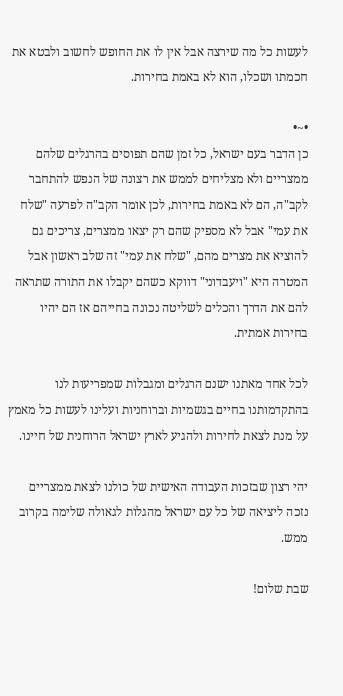לעשות כל מה שירצה אבל אין לו את החופש לחשוב ולבטא את חכמתו ושכלו, הוא לא באמת בחירות.

•~•
כן הדבר בעם ישראל, כל זמן שהם תפוסים בהרגלים שלהם ממצריים ולא מצליחים לממש את רצונה של הנפש להתחבר לקב"ה, הם לא באמת בחירות, לכן אומר הקב"ה לפרעה "שלח את עמי" אבל לא מספיק שהם רק יצאו ממצרים, צריכים גם להוציא את מצרים מהם, "שלח את עמי" זה שלב ראשון אבל המטרה היא "ויעבדוני" דווקא כשהם יקבלו את התורה שתראה להם את הדרך והכלים לשליטה נכונה בחייהם אז הם יהיו בחירות אמתית.

לכל אחד מאתנו ישנם הרגלים ומגבלות שמפריעות לנו בהתקדמותנו בחיים בגשמיות וברוחניות ועלינו לעשות כל מאמץ על מנת לצאת לחירות ולהגיע לארץ ישראל הרוחנית של חיינו.

יהי רצון שבזכות העבודה האישית של כולנו לצאת ממצריים נזכה ליציאה של כל עם ישראל מהגלות לגאולה שלימה בקרוב ממש.

שבת שלום!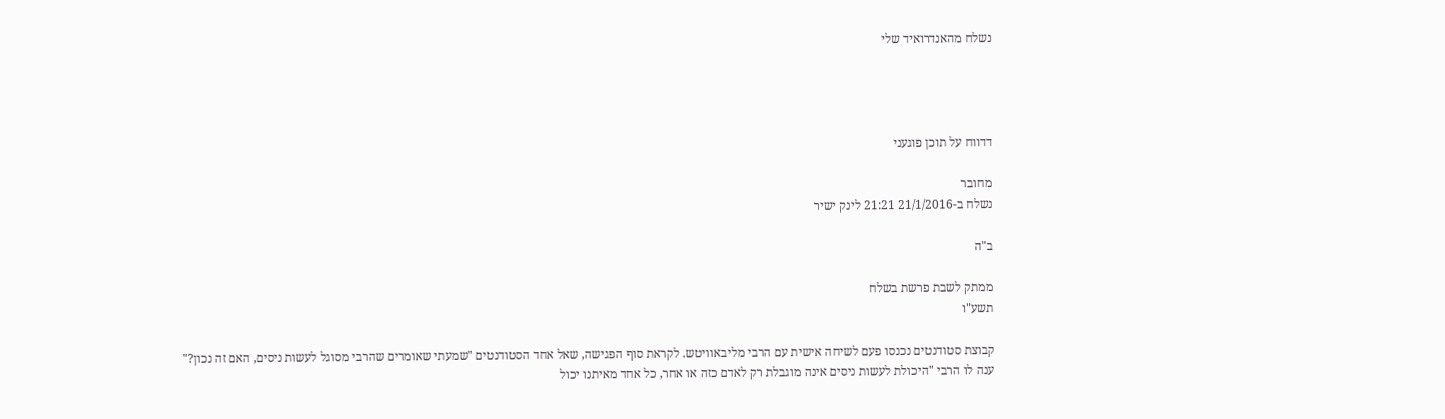נשלח מהאנדרואיד שלי




דדווח על תוכן פוגעני

מחובר
נשלח ב-21/1/2016 21:21 לינק ישיר

ב"ה

ממתק לשבת פרשת בשלח
תשע"ו

קבוצת סטודנטים נכנסו פעם לשיחה אישית עם הרבי מליבאוויטש. לקראת סוף הפגישה, שאל אחד הסטודנטים "שמעתי שאומרים שהרבי מסוגל לעשות ניסים, האם זה נכון?"
ענה לו הרבי "היכולת לעשות ניסים אינה מוגבלת רק לאדם כזה או אחר, כל אחד מאיתנו יכול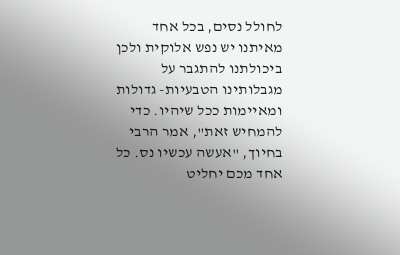לחולל נסים, בכל אחד מאיתנו יש נפש אלוקית ולכן ביכולתנו להתגבר על מגבלותינו הטבעיות- גדולות ומאיימות ככל שיהיו. כדי להמחיש זאת", אמר הרבי בחיוך, "אעשה עכשיו נס. כל אחד מכם יחליט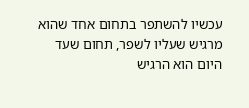עכשיו להשתפר בתחום אחד שהוא מרגיש שעליו לשפר, תחום שעד היום הוא הרגיש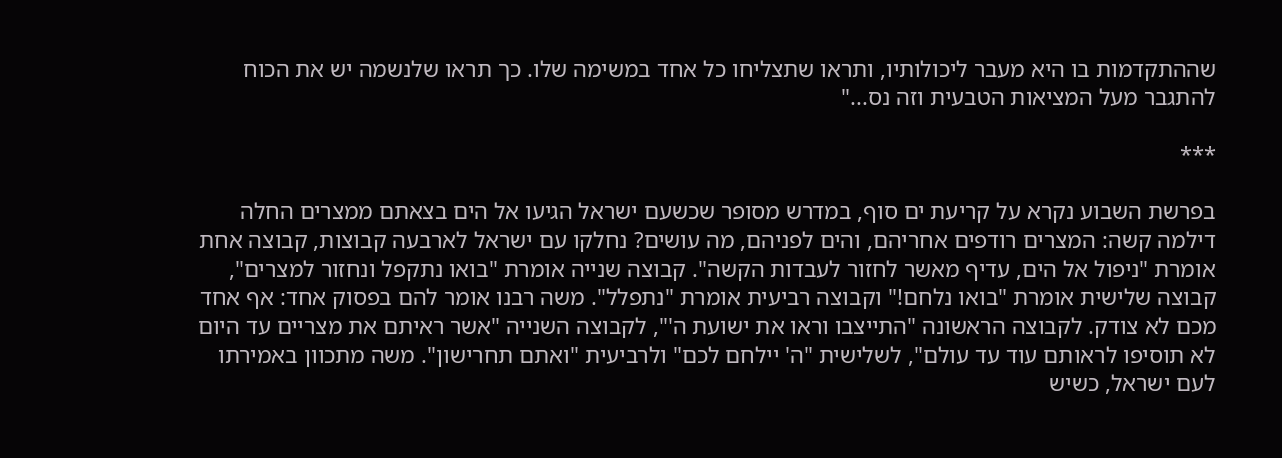שההתקדמות בו היא מעבר ליכולותיו, ותראו שתצליחו כל אחד במשימה שלו. כך תראו שלנשמה יש את הכוח להתגבר מעל המציאות הטבעית וזה נס..."

***

בפרשת השבוע נקרא על קריעת ים סוף, במדרש מסופר שכשעם ישראל הגיעו אל הים בצאתם ממצרים החלה דילמה קשה: המצרים רודפים אחריהם, והים לפניהם, מה עושים? נחלקו עם ישראל לארבעה קבוצות, קבוצה אחת אומרת "ניפול אל הים, עדיף מאשר לחזור לעבדות הקשה". קבוצה שנייה אומרת "בואו נתקפל ונחזור למצרים", קבוצה שלישית אומרת "בואו נלחם!" וקבוצה רביעית אומרת "נתפלל". משה רבנו אומר להם בפסוק אחד: אף אחד מכם לא צודק. לקבוצה הראשונה "התייצבו וראו את ישועת ה'", לקבוצה השנייה "אשר ראיתם את מצריים עד היום לא תוסיפו לראותם עוד עד עולם", לשלישית "ה' יילחם לכם" ולרביעית "ואתם תחרישון". משה מתכוון באמירתו לעם ישראל, כשיש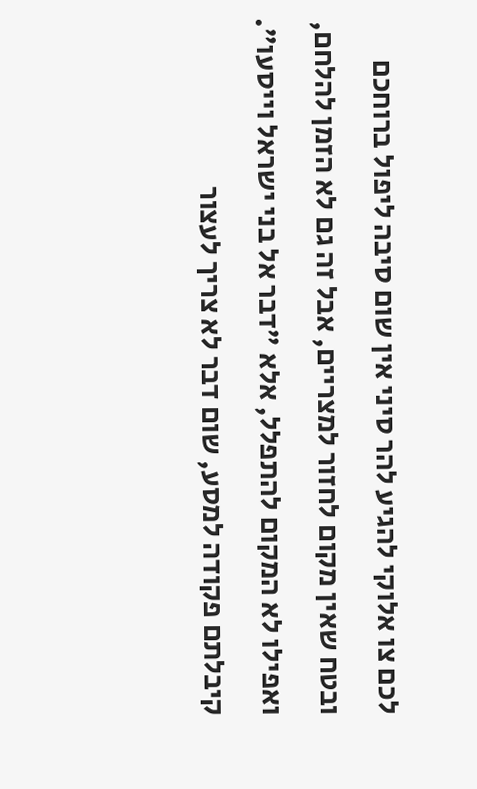לכם צו אלוקי להגיע להר סיני אין שום סיבה ליפול ברוחכם ובטח שאין מקום לחזור למצריים, אבל זה גם לא הזמן להלחם, ואפילו לא המקום להתפלל, אלא "דבר אל בני ישראל וייסעו". קיבלתם פקודה למסע, שום דבר לא צריך לעצור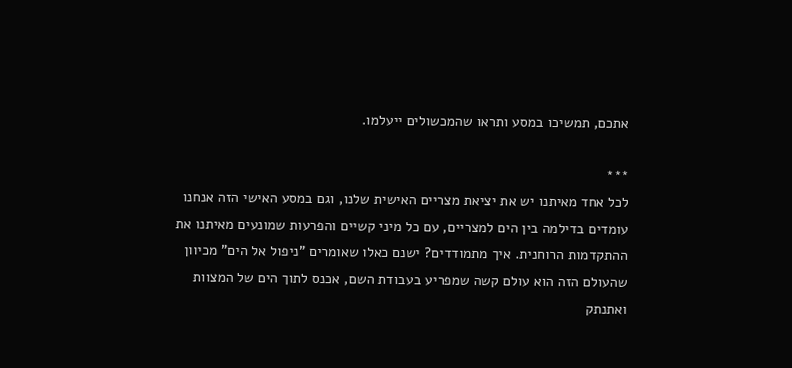אתכם, תמשיכו במסע ותראו שהמכשולים ייעלמו.

***
לכל אחד מאיתנו יש את יציאת מצריים האישית שלנו, וגם במסע האישי הזה אנחנו עומדים בדילמה בין הים למצריים, עם כל מיני קשיים והפרעות שמונעים מאיתנו את ההתקדמות הרוחנית. איך מתמודדים? ישנם כאלו שאומרים "ניפול אל הים" מכיוון שהעולם הזה הוא עולם קשה שמפריע בעבודת השם, אכנס לתוך הים של המצוות ואתנתק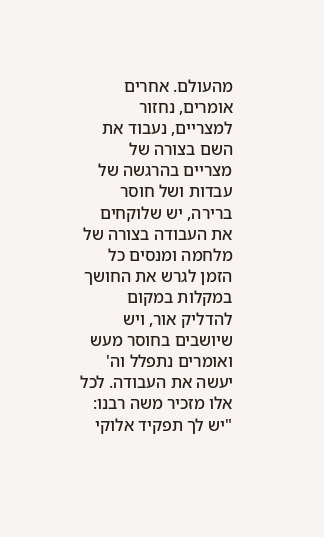מהעולם. אחרים אומרים, נחזור למצריים, נעבוד את השם בצורה של מצריים בהרגשה של עבדות ושל חוסר ברירה, יש שלוקחים את העבודה בצורה של מלחמה ומנסים כל הזמן לגרש את החושך במקלות במקום להדליק אור, ויש שיושבים בחוסר מעש ואומרים נתפלל וה' יעשה את העבודה. לכל אלו מזכיר משה רבנו: "יש לך תפקיד אלוקי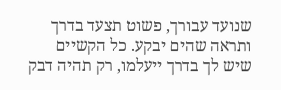שנועד עבורך, פשוט תצעד בדרך ותראה שהים יבקע. כל הקשיים שיש לך בדרך ייעלמו, רק תהיה דבק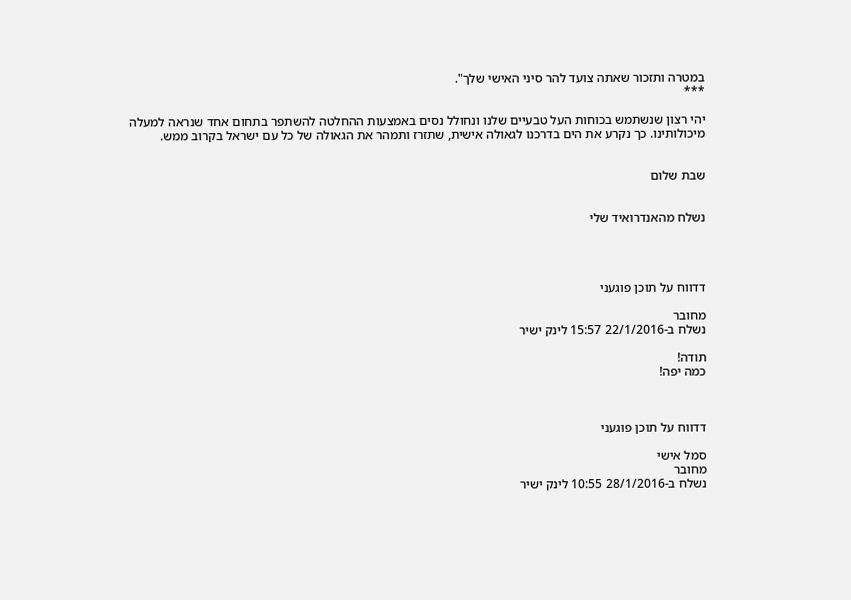במטרה ותזכור שאתה צועד להר סיני האישי שלך".
***

יהי רצון שנשתמש בכוחות העל טבעיים שלנו ונחולל נסים באמצעות ההחלטה להשתפר בתחום אחד שנראה למעלה מיכולותינו. כך נקרע את הים בדרכנו לגאולה אישית, שתזרז ותמהר את הגאולה של כל עם ישראל בקרוב ממש.


שבת שלום


נשלח מהאנדרואיד שלי




דדווח על תוכן פוגעני

מחובר
נשלח ב-22/1/2016 15:57 לינק ישיר

תודה!
כמה יפה!



דדווח על תוכן פוגעני

סמל אישי
מחובר
נשלח ב-28/1/2016 10:55 לינק ישיר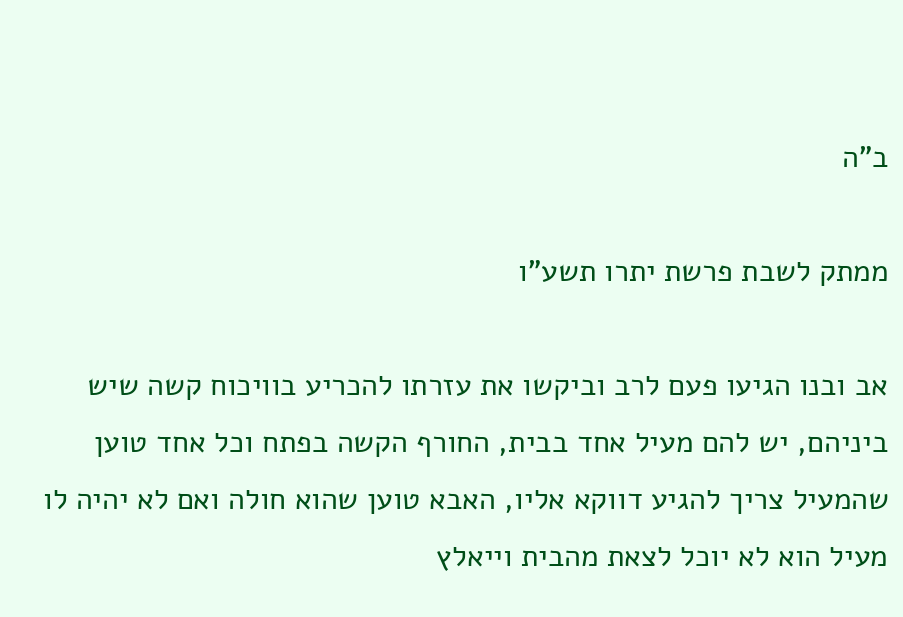ב"ה

ממתק לשבת פרשת יתרו תשע"ו

אב ובנו הגיעו פעם לרב וביקשו את עזרתו להכריע בוויכוח קשה שיש ביניהם, יש להם מעיל אחד בבית, החורף הקשה בפתח וכל אחד טוען שהמעיל צריך להגיע דווקא אליו, האבא טוען שהוא חולה ואם לא יהיה לו מעיל הוא לא יוכל לצאת מהבית וייאלץ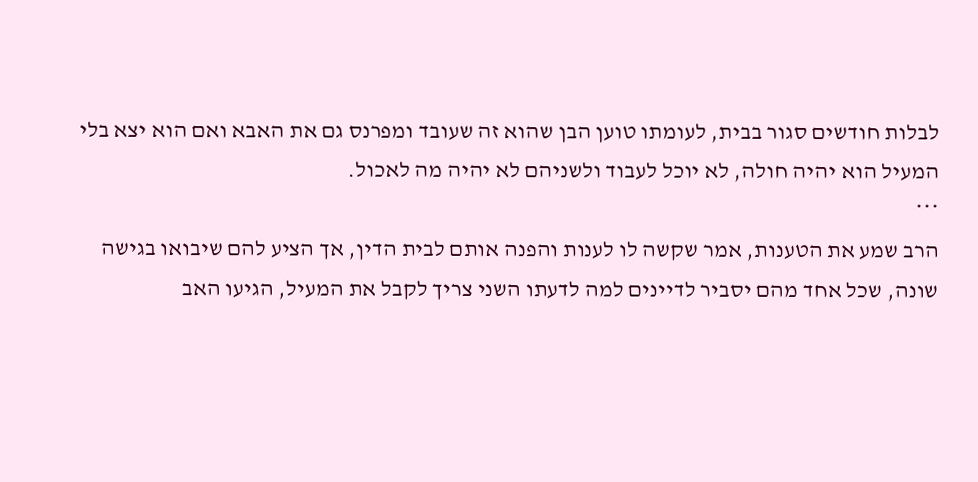לבלות חודשים סגור בבית, לעומתו טוען הבן שהוא זה שעובד ומפרנס גם את האבא ואם הוא יצא בלי המעיל הוא יהיה חולה, לא יוכל לעבוד ולשניהם לא יהיה מה לאכול.
***
הרב שמע את הטענות, אמר שקשה לו לענות והפנה אותם לבית הדין, אך הציע להם שיבואו בגישה שונה, שכל אחד מהם יסביר לדיינים למה לדעתו השני צריך לקבל את המעיל, הגיעו האב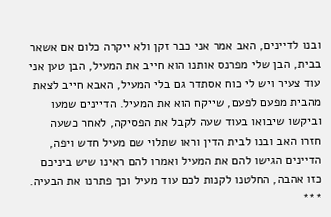ובנו לדיינים, האב אמר אני כבר זקן ולא ייקרה כלום אם אשאר בבית, הבן שלי מפרנס אותנו הוא חייב את המעיל, הבן טען אני עוד צעיר ויש לי כוח אסתדר גם בלי המעיל, האבא חייב לצאת מהבית מפעם לפעם, שייקח הוא את המעיל. הדיינים שמעו וביקשו שיבואו בעוד שעה לקבל את הפסיקה, לאחר כשעה חזרו האב ובנו לבית הדין וראו שתלוי שם מעיל חדש ויפה, הדיינים הגישו להם את המעיל ואמרו להם ראינו שיש ביניכם כזו אהבה, החלטנו לקנות לכם עוד מעיל וכך פתרנו את הבעיה.
***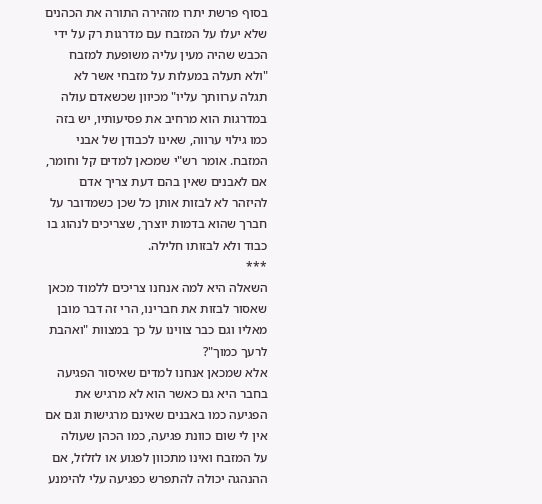בסוף פרשת יתרו מזהירה התורה את הכהנים שלא יעלו על המזבח עם מדרגות רק על ידי הכבש שהיה מעין עליה משופעת למזבח "ולא תעלה במעלות על מזבחי אשר לא תגלה ערוותך עליו" מכיוון שכשאדם עולה במדרגות הוא מרחיב את פסיעותיו, יש בזה כמו גילוי ערווה, שאינו לכבודן של אבני המזבח. אומר רש"י שמכאן למדים קל וחומר, אם לאבנים שאין בהם דעת צריך אדם להיזהר לא לבזות אותן כל שכן כשמדובר על חברך שהוא בדמות יוצרך, שצריכים לנהוג בו כבוד ולא לבזותו חלילה.
***
השאלה היא למה אנחנו צריכים ללמוד מכאן שאסור לבזות את חברינו, הרי זה דבר מובן מאליו וגם כבר צווינו על כך במצוות "ואהבת לרעך כמוך"?
אלא שמכאן אנחנו למדים שאיסור הפגיעה בחבר היא גם כאשר הוא לא מרגיש את הפגיעה כמו באבנים שאינם מרגישות וגם אם אין לי שום כוונת פגיעה, כמו הכהן שעולה על המזבח ואינו מתכוון לפגוע או לזלזל, אם ההנהגה יכולה להתפרש כפגיעה עלי להימנע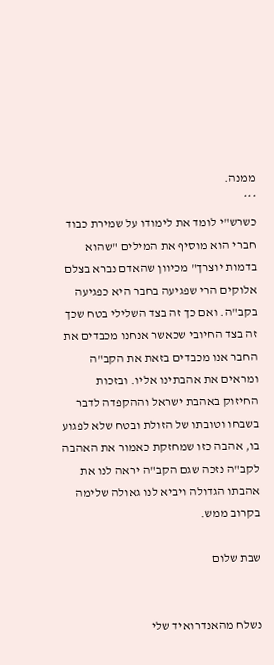ממנה.
***
כשרש"י לומד את לימודו על שמירת כבוד חברי הוא מוסיף את המילים "שהוא בדמות יוצרך" מכיוון שהאדם נברא בצלם אלוקים הרי שפגיעה בחבר היא כפגיעה בקב"ה. ואם כך זה בצד השלילי בטח שכך זה בצד החיובי שכאשר אנחנו מכבדים את החבר אנו מכבדים בזאת את הקב"ה ומראים את אהבתינו אליו. ובזכות החיזוק באהבת ישראל וההקפדה לדבר בשבחו וטובתו של הזולת ובטח שלא לפגוע בו, אהבה כזו שמחזקת כאמור את האהבה לקב"ה נזכה שגם הקב"ה יראה לנו את אהבתו הגדולה ויביא לנו גאולה שלימה בקרוב ממש.

שבת שלום


נשלח מהאנדרואיד שלי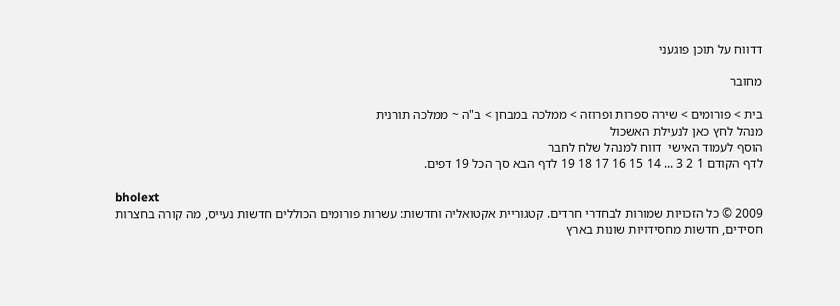דדווח על תוכן פוגעני

מחובר

בית > פורומים > שירה ספרות ופרוזה > ממלכה במבחן > ב"ה ~ ממלכה תורנית
מנהל לחץ כאן לנעילת האשכול
הוסף לעמוד האישי  דווח למנהל שלח לחבר
לדף הקודם 1 2 3 ... 14 15 16 17 18 19 לדף הבא סך הכל 19 דפים.

bholext
2009 © כל הזכויות שמורות לבחדרי חרדים. קטגוריית אקטואליה וחדשות: עשרות פורומים הכוללים חדשות נעייס, מה קורה בחצרות חסידים, חדשות מחסידויות שונות בארץ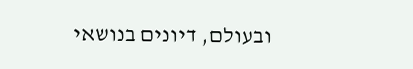ובעולם, דיונים בנושאי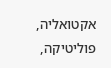אקטואליה, פוליטיקה,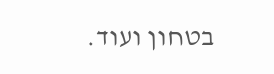בטחון ועוד.